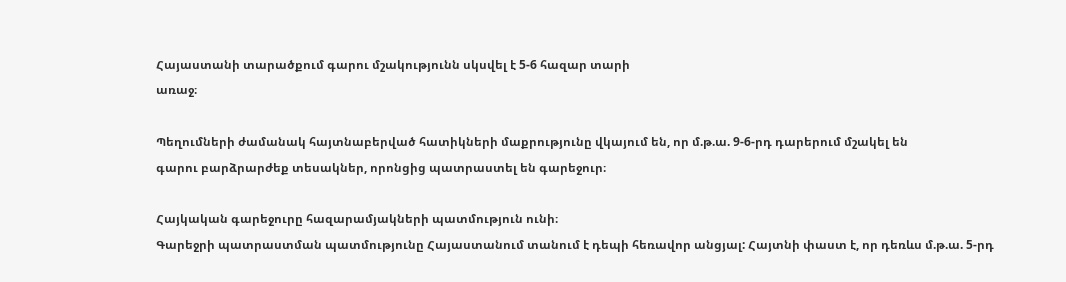Հայաստանի տարածքում գարու մշակությունն սկսվել է 5-6 հազար տարի
առաջ։

Պեղումների ժամանակ հայտնաբերված հատիկների մաքրությունը վկայում են, որ մ.թ.ա. 9-6-րդ դարերում մշակել են
գարու բարձրարժեք տեսակներ, որոնցից պատրաստել են գարեջուր։

Հայկական գարեջուրը հազարամյակների պատմություն ունի։
Գարեջրի պատրաստման պատմությունը Հայաստանում տանում է դեպի հեռավոր անցյալ: Հայտնի փաստ է, որ դեռևս մ.թ.ա. 5-րդ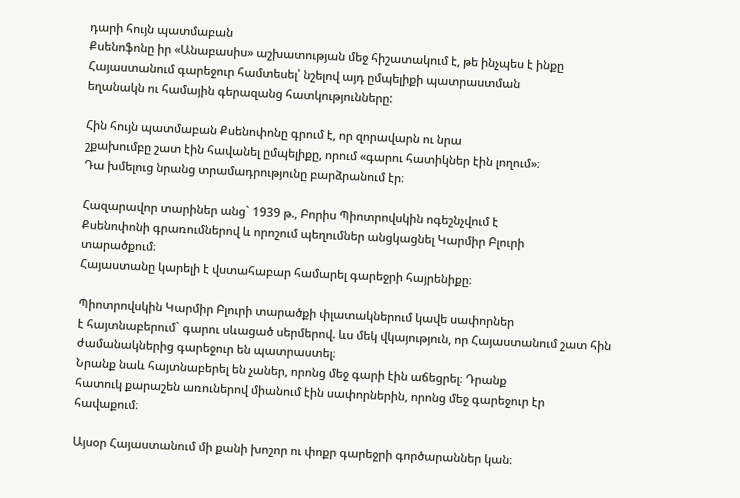դարի հույն պատմաբան
Քսենոֆոնը իր «Անաբասիս» աշխատության մեջ հիշատակում է, թե ինչպես է ինքը Հայաստանում գարեջուր համտեսել՝ նշելով այդ ըմպելիքի պատրաստման
եղանակն ու համային գերազանց հատկությունները:

Հին հույն պատմաբան Քսենոփոնը գրում է, որ զորավարն ու նրա
շքախումբը շատ էին հավանել ըմպելիքը, որում «գարու հատիկներ էին լողում»։
Դա խմելուց նրանց տրամադրությունը բարձրանում էր։

Հազարավոր տարիներ անց` 1939 թ., Բորիս Պիոտրովսկին ոգեշնչվում է
Քսենոփոնի գրառումներով և որոշում պեղումներ անցկացնել Կարմիր Բլուրի
տարածքում։
Հայաստանը կարելի է վստահաբար համարել գարեջրի հայրենիքը։

Պիոտրովսկին Կարմիր Բլուրի տարածքի փլատակներում կավե սափորներ
է հայտնաբերում` գարու սևացած սերմերով. ևս մեկ վկայություն, որ Հայաստանում շատ հին ժամանակներից գարեջուր են պատրաստել։
Նրանք նաև հայտնաբերել են չաներ, որոնց մեջ գարի էին աճեցրել։ Դրանք
հատուկ քարաշեն առուներով միանում էին սափորներին, որոնց մեջ գարեջուր էր
հավաքում։

Այսօր Հայաստանում մի քանի խոշոր ու փոքր գարեջրի գործարաններ կան։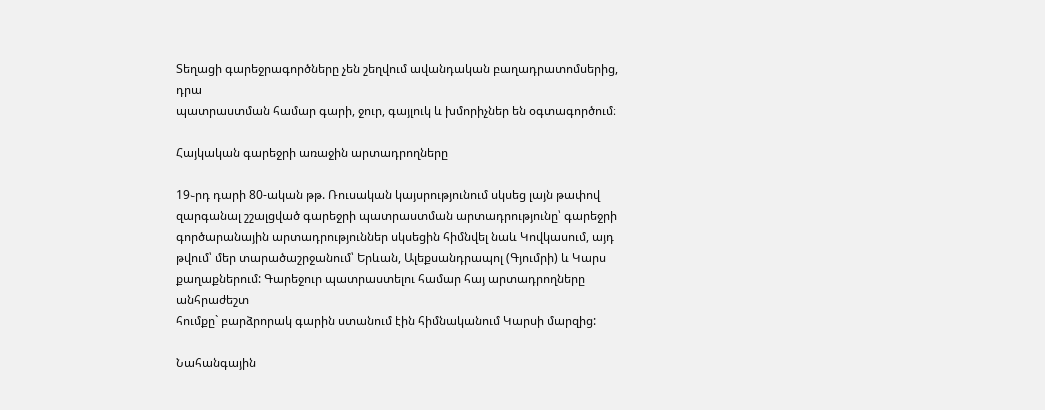Տեղացի գարեջրագործները չեն շեղվում ավանդական բաղադրատոմսերից, դրա
պատրաստման համար գարի, ջուր, գայլուկ և խմորիչներ են օգտագործում։

Հայկական գարեջրի առաջին արտադրողները

19֊րդ դարի 80-ական թթ. Ռուսական կայսրությունում սկսեց լայն թափով զարգանալ շշալցված գարեջրի պատրաստման արտադրությունը՝ գարեջրի
գործարանային արտադրություններ սկսեցին հիմնվել նաև Կովկասում, այդ
թվում՝ մեր տարածաշրջանում՝ Երևան, Ալեքսանդրապոլ (Գյումրի) և Կարս քաղաքներում: Գարեջուր պատրաստելու համար հայ արտադրողները անհրաժեշտ
հումքը` բարձրորակ գարին ստանում էին հիմնականում Կարսի մարզից:

Նահանգային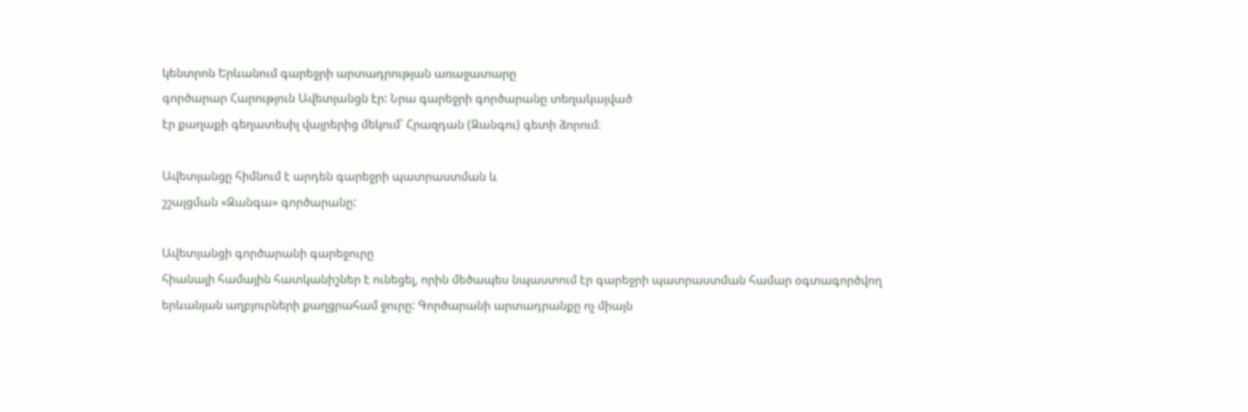կենտրոն Երևանում գարեջրի արտադրության առաջատարը
գործարար Հարություն Ավետյանցն էր: Նրա գարեջրի գործարանը տեղակայված
էր քաղաքի գեղատեսիլ վայրերից մեկում՝ Հրազդան (Զանգու) գետի ձորում։

Ավետյանցը հիմնում է արդեն գարեջրի պատրաստման և
շշալցման «Զանգա» գործարանը:

Ավետյանցի գործարանի գարեջուրը
հիանալի համային հատկանիշներ է ունեցել, որին մեծապես նպաստում էր գարեջրի պատրաստման համար օգտագործվող երևանյան աղբյուրների քաղցրահամ ջուրը: Գործարանի արտադրանքը ոչ միայն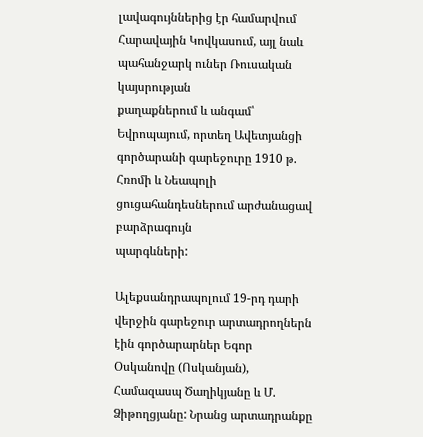լավագույններից էր համարվում
Հարավային Կովկասում, այլ նաև պահանջարկ ուներ Ռուսական կայսրության
քաղաքներում և անգամ՝ Եվրոպայում, որտեղ Ավետյանցի գործարանի գարեջուրը 1910 թ. Հռոմի և Նեապոլի ցուցահանդեսներում արժանացավ բարձրագույն
պարգևների:

Ալեքսանդրապոլում 19-րդ դարի վերջին գարեջուր արտադրողներն էին գործարարներ Եգոր Օսկանովը (Ոսկանյան), Համազասպ Ծաղիկյանը և Մ. Ձիթողցյանը: Նրանց արտադրանքը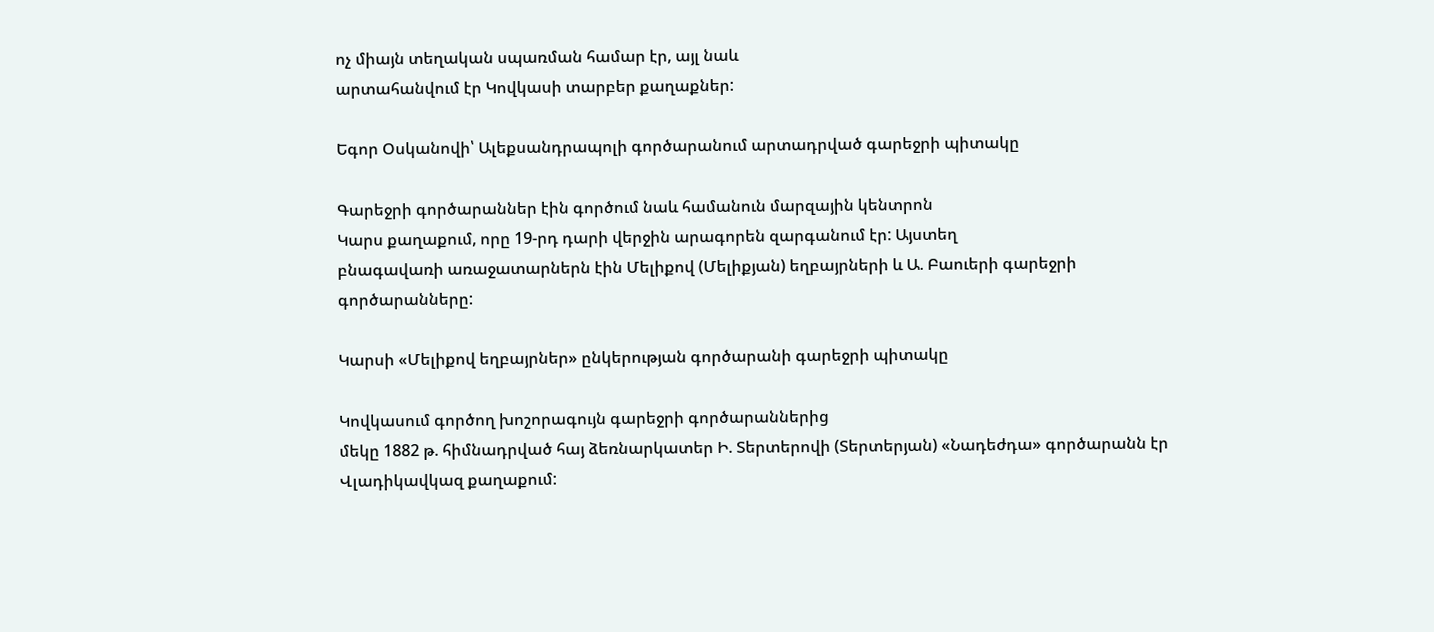ոչ միայն տեղական սպառման համար էր, այլ նաև
արտահանվում էր Կովկասի տարբեր քաղաքներ:

Եգոր Օսկանովի՝ Ալեքսանդրապոլի գործարանում արտադրված գարեջրի պիտակը

Գարեջրի գործարաններ էին գործում նաև համանուն մարզային կենտրոն
Կարս քաղաքում, որը 19-րդ դարի վերջին արագորեն զարգանում էր: Այստեղ
բնագավառի առաջատարներն էին Մելիքով (Մելիքյան) եղբայրների և Ա. Բաուերի գարեջրի գործարանները:

Կարսի «Մելիքով եղբայրներ» ընկերության գործարանի գարեջրի պիտակը

Կովկասում գործող խոշորագույն գարեջրի գործարաններից
մեկը 1882 թ. հիմնադրված հայ ձեռնարկատեր Ի. Տերտերովի (Տերտերյան) «Նադեժդա» գործարանն էր Վլադիկավկազ քաղաքում: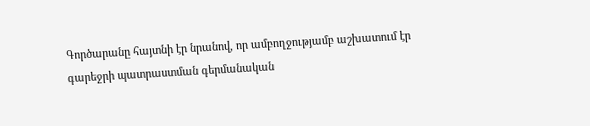Գործարանը հայտնի էր նրանով, որ ամբողջությամբ աշխատում էր գարեջրի պատրաստման գերմանական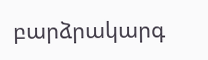բարձրակարգ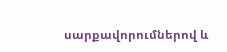սարքավորումներով և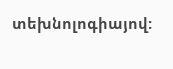տեխնոլոգիայով: